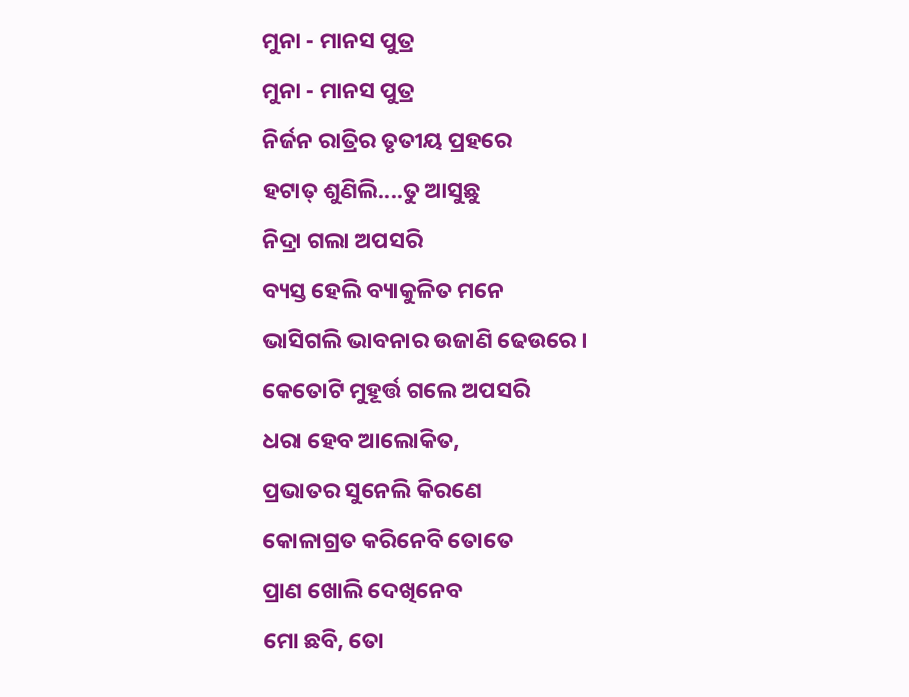ମୁନା - ମାନସ ପୁତ୍ର
ମୁନା - ମାନସ ପୁତ୍ର
ନିର୍ଜନ ରାତ୍ରିର ତୃତୀୟ ପ୍ରହରେ
ହଟାତ୍ ଶୁଣିଲି....ତୁ ଆସୁଛୁ
ନିଦ୍ରା ଗଲା ଅପସରି
ବ୍ୟସ୍ତ ହେଲି ବ୍ୟାକୁଳିତ ମନେ
ଭାସିଗଲି ଭାବନାର ଉଜାଣି ଢେଉରେ ।
କେତୋଟି ମୁହୂର୍ତ୍ତ ଗଲେ ଅପସରି
ଧରା ହେବ ଆଲୋକିତ,
ପ୍ରଭାତର ସୁନେଲି କିରଣେ
କୋଳାଗ୍ରତ କରିନେବି ତୋତେ
ପ୍ରାଣ ଖୋଲି ଦେଖିନେବ
ମୋ ଛବି, ତୋ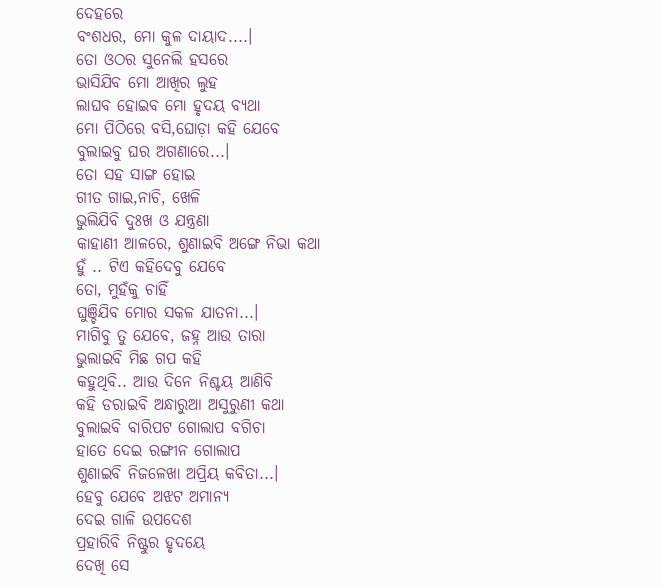ଦେହରେ
ବଂଶଧର, ମୋ କୁଳ ଦାୟାଦ....।
ତୋ ଓଠର ସୁନେଲି ହସରେ
ଭାସିଯିବ ମୋ ଆଖିର ଲୁହ
ଲାଘବ ହୋଇବ ମୋ ହୃଦୟ ବ୍ୟଥା
ମୋ ପିଠିରେ ବସି,ଘୋଡ଼ା କହି ଯେବେ
ବୁଲାଇବୁ ଘର ଅଗଣାରେ...।
ତୋ ସହ ସାଙ୍ଗ ହୋଇ
ଗୀତ ଗାଇ,ନାଚି, ଖେଳି
ଭୁଲିଯିବି ଦୁଃଖ ଓ ଯନ୍ତ୍ରଣା
କାହାଣୀ ଆଳରେ, ଶୁଣାଇବି ଅଙ୍ଗେ ନିଭା କଥା
ହୁଁ .. ଟିଏ କହିଦେବୁ ଯେବେ
ତୋ, ମୁହଁକୁ ଚାହିଁ
ଘୁଞ୍ଚିଯିବ ମୋର ସକଳ ଯାତନା...।
ମାଗିବୁ ତୁ ଯେବେ, ଜହ୍ନ ଆଉ ତାରା
ଭୁଲାଇବି ମିଛ ଗପ କହି
କହୁଥିବି.. ଆଉ ଦିନେ ନିଶ୍ଚୟ ଆଣିବି
କହି ଡରାଇବି ଅନ୍ଧାରୁଆ ଅସୁରୁଣୀ କଥା
ବୁଲାଇବି ବାରିପଟ ଗୋଲାପ ବଗିଚା
ହାତେ ଦେଇ ରଙ୍ଗୀନ ଗୋଲାପ
ଶୁଣାଇବି ନିଜଳେଖା ଅପ୍ରିୟ କବିତା...।
ହେବୁ ଯେବେ ଅଝଟ ଅମାନ୍ୟ
ଦେଇ ଗାଳି ଉପଦେଶ
ପ୍ରହାରିବି ନିଷ୍ଟୁର ହୃଦୟେ
ଦେଖି ସେ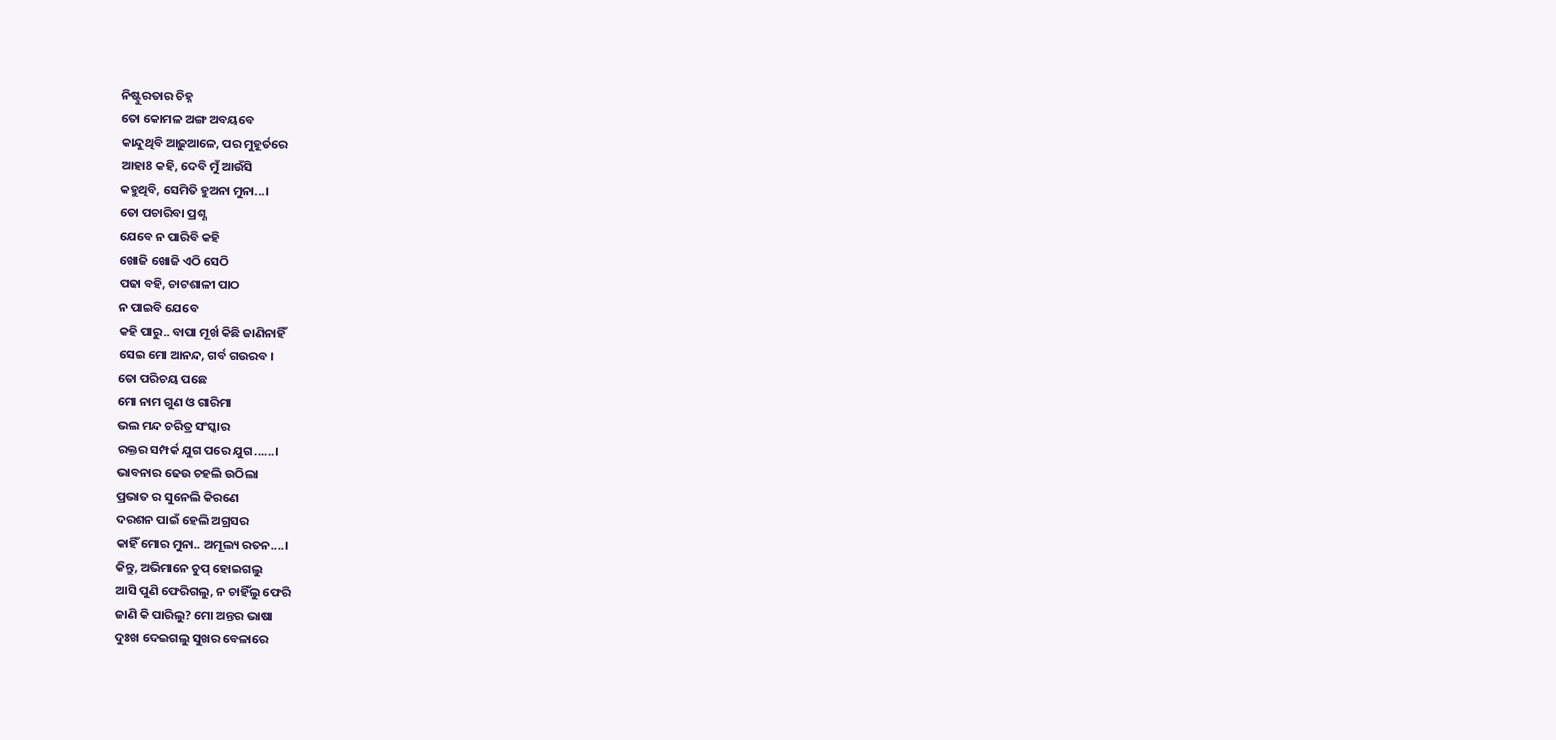ନିଷ୍ଟୁରତାର ଚିହ୍ନ
ତୋ କୋମଳ ଅଙ୍ଗ ଅବୟବେ
କାନ୍ଦୁଥିବି ଆଢ଼ୁଆଳେ, ପର ମୁହୂର୍ତରେ
ଆହା8 କହି, ଦେବି ମୁଁ ଆଉଁସି
କହୁଥିବି, ସେମିତି ହୁଅନା ମୁନା...।
ତୋ ପଚାରିବା ପ୍ରଶ୍ଣ
ଯେବେ ନ ପାରିବି କହି
ଖୋଜି ଖୋଜି ଏଠି ସେଠି
ପଢା ବହି, ଚାଟଶାଳୀ ପାଠ
ନ ପାଇବି ଯେବେ
କହି ପାରୁ.. ବାପା ମୂର୍ଖ କିଛି ଜାଣିନାହିଁ
ସେଇ ମୋ ଆନନ୍ଦ, ଗର୍ବ ଗଉରବ ।
ତୋ ପରିଚୟ ପଛେ
ମୋ ନାମ ଗୁଣ ଓ ଗାରିମା
ଭଲ ମନ୍ଦ ଚରିତ୍ର ସଂସ୍କାର
ରକ୍ତର ସମ୍ପର୍କ ଯୁଗ ପରେ ଯୁଗ......।
ଭାବନାର ଢେଉ ଚହଲି ଉଠିଲା
ପ୍ରଭାତ ର ସୁନେଲି କିରଣେ
ଦରଶନ ପାଇଁ ହେଲି ଅଗ୍ରସର
କାହିଁ ମୋର ମୁନା.. ଅମୂଲ୍ୟ ରତନ....।
କିନ୍ତୁ, ଅଭିମାନେ ଚୁପ୍ ହୋଇଗଲୁ
ଆସି ପୁଣି ଫେରିଗଲୁ, ନ ଚାହିଁଲୁ ଫେରି
ଜାଣି କି ପାରିଲୁ? ମୋ ଅନ୍ତର ଭାଷା
ଦୁଃଖ ଦେଇଗଲୁ ସୁଖର ବେଳାରେ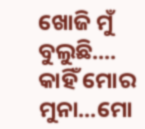ଖୋଜି ମୁଁ ବୁଲୁଛି....
କାହିଁ ମୋର ମୁନା...ମୋ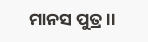ମାନସ ପୁତ୍ର ।।